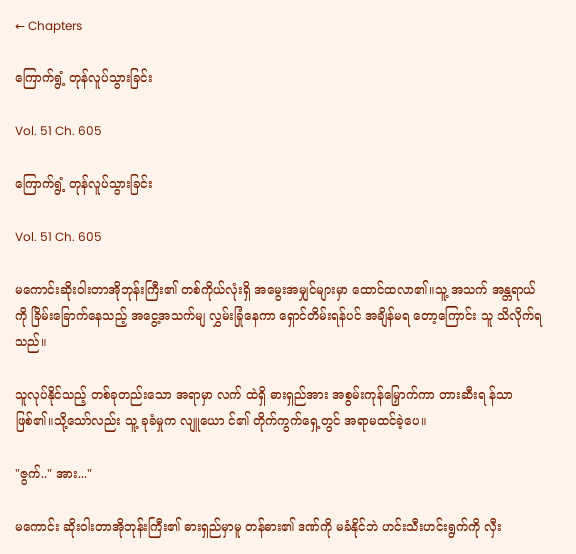← Chapters

ကြောက်ရွံ့ တုန်လူပ်သွားခြင်း

Vol. 51 Ch. 605

ကြောက်ရွံ့ တုန်လူပ်သွားခြင်း

Vol. 51 Ch. 605

မကောင်းဆိုးဝါးတာအိုဘုန်းကြီး၏ တစ်ကိုယ်လုံးရှိ အမွေးအမျှင်များမှာ ထောင်ထလာ၏။သူ့ အသက် အန္တရာယ်ကို ခြိမ်းခြောက်နေသည့် အငွေ့အသက်မျ လွှမ်းခြုံနေကာ ရှောင်တိမ်းရန်ပင် အချိန်မရ တော့ကြောင်း သူ သိလိုက်ရသည်။

သူလုပ်နိုင်သည့် တစ်ခုတည်းသော အရာမှာ လက် ထဲရှိ ဓားရှည်အား အစွမ်းကုန်မြှောက်ကာ တားဆီးရ န်သာ ဖြစ်၏။သို့သော်လည်း သူ့ ခုခံမှုက လျူယော င်၏ တိုက်ကွက်ရှေ့တွင် အရာမထင်ခဲ့ပေ။

"ဇွက်.." အား..."

မကောင်း ဆိုးဝါးတာအိုဘုန်းကြီး၏ ဓားရှည်မှာမူ တန်ဓား၏ ဒဏ်ကို မခံနိုင်ဘဲ ဟင်းသီးဟင်းရွက်ကို လှီး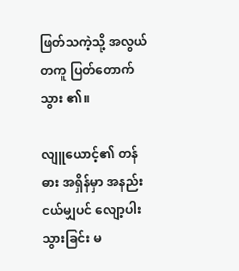ဖြတ်သကဲ့သို့ အလွယ်တကူ ပြတ်တောက်သွား ၏။

လျူယောင့်၏ တန်ဓား အရှိန်မှာ အနည်းငယ်မျှပင် လျော့ပါးသွားခြင်း မ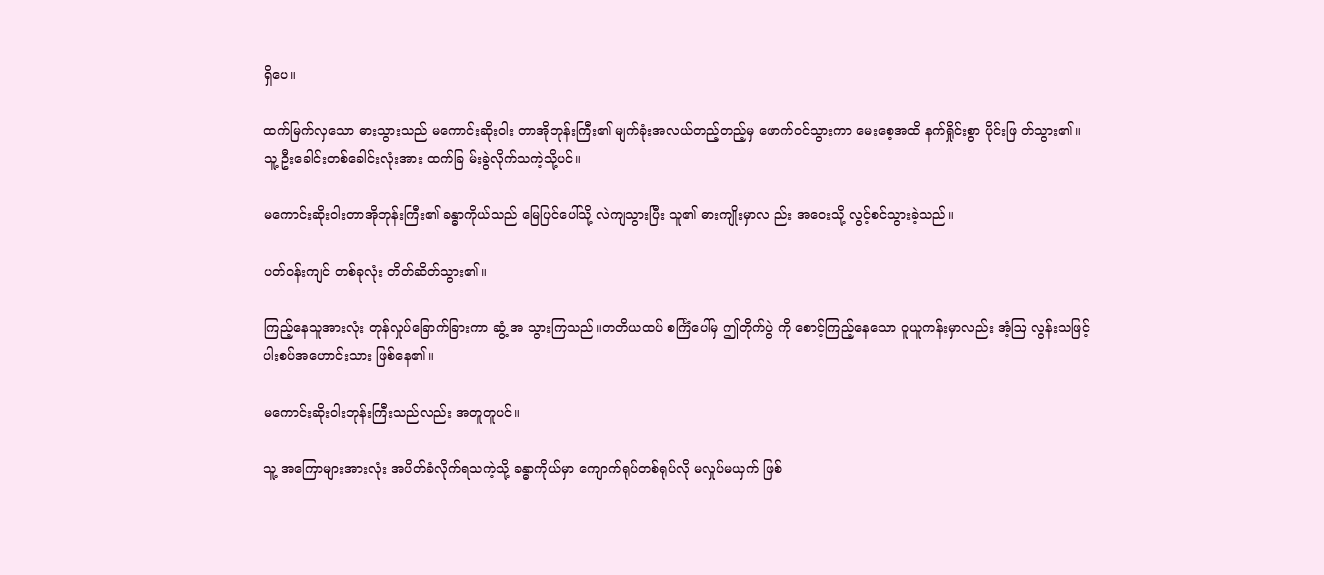ရှိပေ။

ထက်မြက်လှသော ဓားသွားသည် မကောင်းဆိုးဝါး တာအိုဘုန်းကြီး၏ မျက်ခုံးအလယ်တည့်တည့်မှ ဖောက်ဝင်သွားကာ မေးစေ့အထိ နက်ရှိုင်းစွာ ပိုင်းဖြ တ်သွား၏။သူ့ ဦးခေါင်းတစ်ခေါင်းလုံးအား ထက်ခြ မ်းခွဲလိုက်သကဲ့သို့ပင်။

မကောင်းဆိုးဝါးတာအိုဘုန်းကြီး၏ ခန္ဓာကိုယ်သည် မြေပြင်ပေါ်သို့ လဲကျသွားပြီး သူ၏ ဓားကျိုးမှာလ ည်း အဝေးသို့ လွင့်စင်သွားခဲ့သည်။

ပတ်ဝန်းကျင် တစ်ခုလုံး တိတ်ဆိတ်သွား၏။

ကြည့်နေသူအားလုံး တုန်လှုပ်ခြောက်ခြားကာ ဆွံ့ အ သွားကြသည်။တတိယထပ် စင်္ကြံပေါ်မှ ဤတိုက်ပွဲ ကို စောင့်ကြည့်နေသော ဝူယူကန်းမှာလည်း အံ့ဩ လွန်းသဖြင့် ပါးစပ်အဟောင်းသား ဖြစ်နေ၏။

မကောင်းဆိုးဝါးဘုန်းကြီးသည်လည်း အတူတူပင်။

သူ့ အကြောများအားလုံး အပိတ်ခံလိုက်ရသကဲ့သို့ ခန္ဓာကိုယ်မှာ ကျောက်ရုပ်တစ်ရုပ်လို မလှုပ်မယှက် ဖြစ်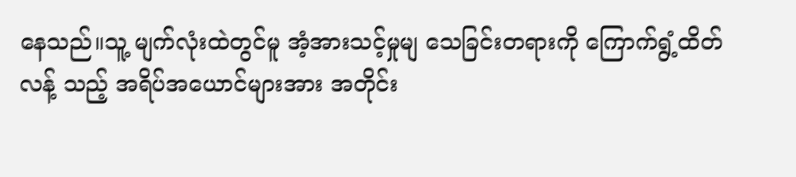နေသည်။သူ့ မျက်လုံးထဲတွင်မူ အံ့အားသင့်မှုမျ သေခြင်းတရားကို ကြောက်ရွံ့ထိတ်လန့် သည့် အရိပ်အယောင်များအား အတိုင်း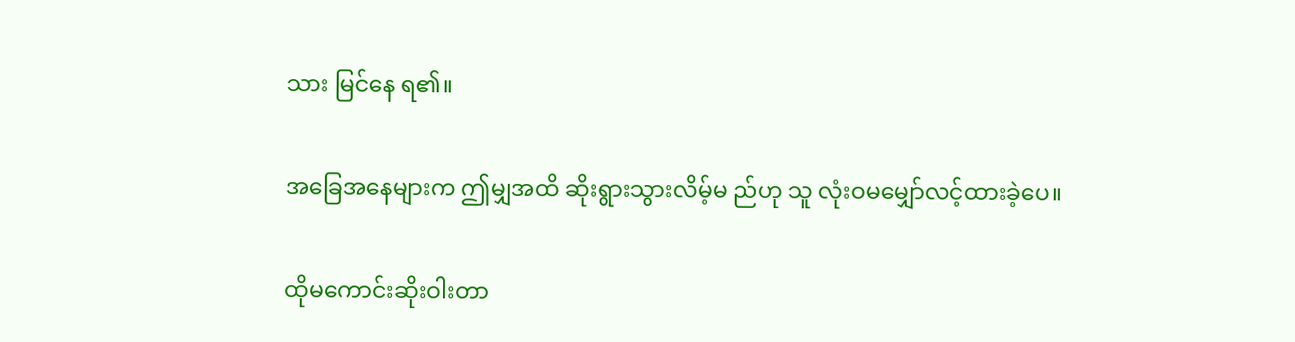သား မြင်နေ ရ၏။

အခြေအနေများက ဤမျှအထိ ဆိုးရွားသွားလိမ့်မ ည်ဟု သူ လုံးဝမမျှော်လင့်ထားခဲ့ပေ။

ထိုမကောင်းဆိုးဝါးတာ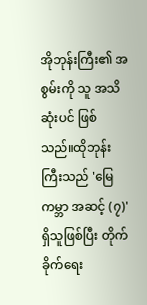အိုဘုန်းကြီး၏ အစွမ်းကို သူ အသိဆုံးပင် ဖြစ်သည်။ထိုဘုန်းကြီးသည် 'မြေကမ္ဘာ အဆင့် (၇)'ရှိသူဖြစ်ပြီး တိုက်ခိုက်ရေး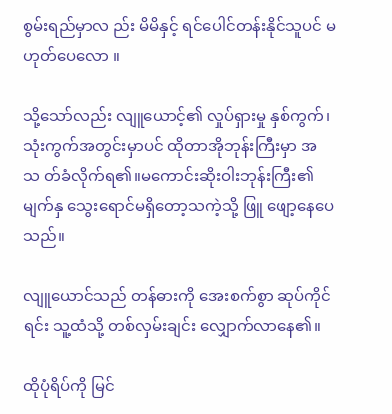စွမ်းရည်မှာလ ည်း မိမိနှင့် ရင်ပေါင်တန်းနိုင်သူပင် မဟုတ်ပေလော ။

သို့သော်လည်း လျူယောင့်၏ လှုပ်ရှားမှု နှစ်ကွက်၊ သုံးကွက်အတွင်းမှာပင် ထိုတာအိုဘုန်းကြီးမှာ အသ တ်ခံလိုက်ရ၏။မကောင်းဆိုးဝါးဘုန်းကြီး၏ မျက်နှ သွေးရောင်မရှိတော့သကဲ့သို့ ဖြူ ဖျော့နေပေသည်။

လျူယောင်သည် တန်ဓားကို အေးစက်စွာ ဆုပ်ကိုင် ရင်း သူ့ထံသို့ တစ်လှမ်းချင်း လျှောက်လာနေ၏။

ထိုပုံရိပ်ကို မြင်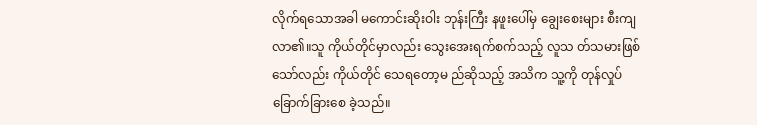လိုက်ရသောအခါ မကောင်းဆိုးဝါး ဘုန်းကြီး နဖူးပေါ်မှ ချွေးစေးများ စီးကျလာ၏။သူ ကိုယ်တိုင်မှာလည်း သွေးအေးရက်စက်သည့် လူသ တ်သမားဖြစ်သော်လည်း ကိုယ်တိုင် သေရတော့မ ည်ဆိုသည့် အသိက သူ့ကို တုန်လှုပ်ခြောက်ခြားစေ ခဲ့သည်။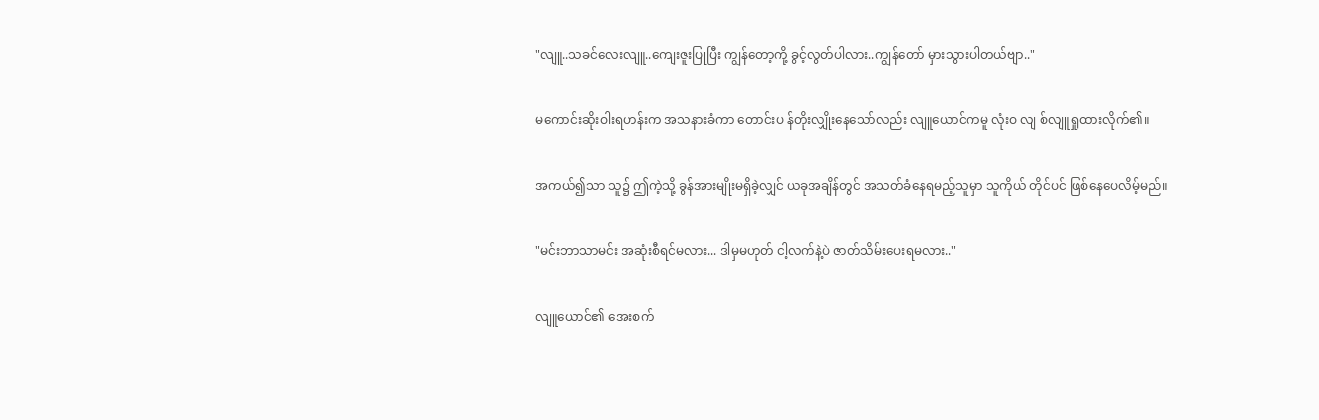"လျူ..သခင်လေးလျူ..ကျေးဇူးပြုပြီး ကျွန်တော့ကို့ ခွင့်လွတ်ပါလား..ကျွန်တော် မှားသွားပါတယ်ဗျာ.."

မကောင်းဆိုးဝါးရဟန်းက အသနားခံကာ တောင်းပ န်တိုးလျှိုးနေသော်လည်း လျူယောင်ကမူ လုံးဝ လျ စ်လျူရှုထားလိုက်၏။

အကယ်၍သာ သူ၌ ဤကဲ့သို့ ခွန်အားမျိုးမရှိခဲ့လျှင် ယခုအချိန်တွင် အသတ်ခံနေရမည့်သူမှာ သူကိုယ် တိုင်ပင် ဖြစ်နေပေလိမ့်မည်။

"မင်းဘာသာမင်း အဆုံးစီရင်မလား... ဒါမှမဟုတ် ငါ့လက်နဲ့ပဲ ဇာတ်သိမ်းပေးရမလား.."

လျူယောင်၏ အေးစက်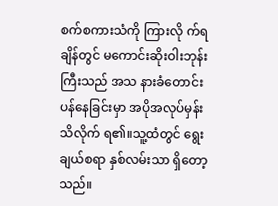စက်စကားသံကို ကြားလို က်ရချိန်တွင် မကောင်းဆိုးဝါးဘုန်းကြီးသည် အသ နားခံတောင်းပန်နေခြင်းမှာ အပိုအလုပ်မှန်း သိလိုက် ရ၏။သူ့ထံတွင် ရွေးချယ်စရာ နှစ်လမ်းသာ ရှိတော့ သည်။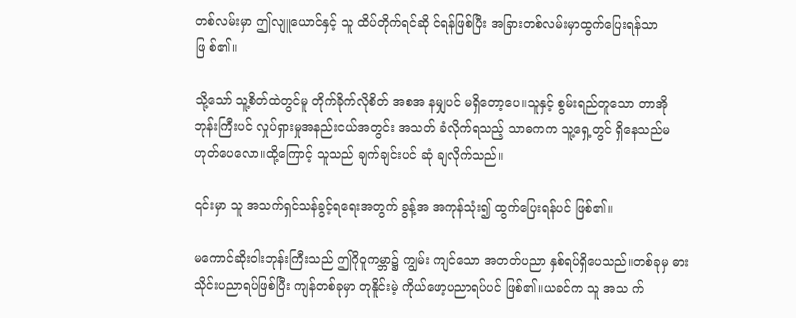တစ်လမ်းမှာ ဤလျူယောင်နှင့် သူ ထိပ်တိုက်ရင်ဆို င်ရန်ဖြစ်ပြီး အခြားတစ်လမ်းမှာထွက်ပြေးရန်သာ ဖြ စ်၏။

သို့သော် သူ့စိတ်ထဲတွင်မူ တိုက်ခိုက်လိုစိတ် အစအ နမျှပင် မရှိတော့ပေ။သူနှင့် စွမ်းရည်တူသော တာအို ဘုန်းကြီးပင် လှုပ်ရှားမှုအနည်းငယ်အတွင်း အသတ် ခံလိုက်ရသည့် သာဓကက သူ့ရှေ့တွင် ရှိနေသည်မ ဟုတ်ပေလော။ထို့ကြောင့် သူသည် ချက်ချင်းပင် ဆုံ ချလိုက်သည်။

၎င်းမှာ သူ အသက်ရှင်သန်ခွင့်ရရေးအတွက် ခွန့်အ အကုန်သုံး၍ ထွက်ပြေးရန်ပင် ဖြစ်၏။

မကောင်ဆိုးဝါးဘုန်းကြီးသည် ဤဂိုဝူကမ္ဘာ၌ ကျွမ်း ကျင်သော အတတ်ပညာ နှစ်ရပ်ရှိပေသည်။တစ်ခုမှ ဓားသိုင်းပညာရပ်ဖြစ်ပြီး ကျန်တစ်ခုမှာ တုနိူင်းမဲ့ ကိုယ်ဖော့ပညာရပ်ပင် ဖြစ်၏။ယခင်က သူ အသ က်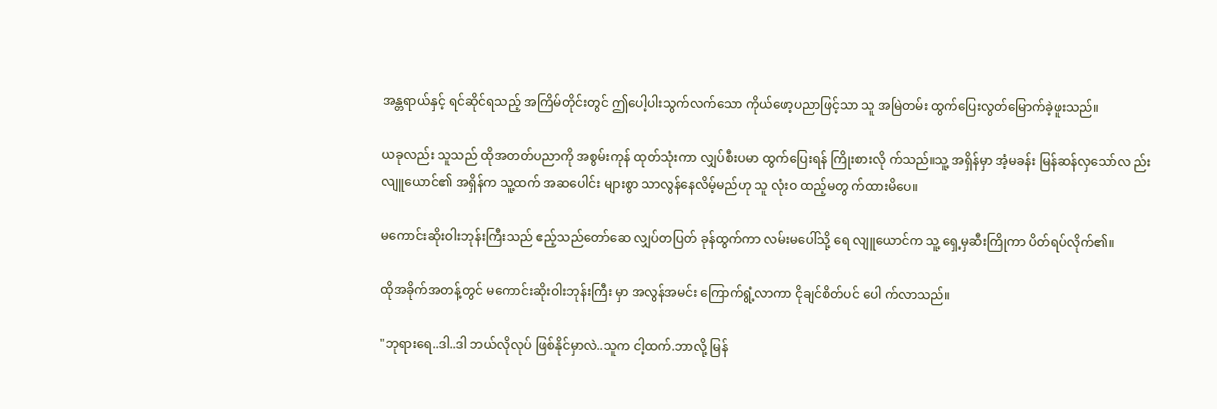အန္တရာယ်နှင့် ရင်ဆိုင်ရသည့် အကြိမ်တိုင်းတွင် ဤပေါ့ပါးသွက်လက်သော ကိုယ်ဖော့ပညာဖြင့်သာ သူ အမြဲတမ်း ထွက်ပြေးလွတ်မြောက်ခဲ့ဖူးသည်။

ယခုလည်း သူသည် ထိုအတတ်ပညာကို အစွမ်းကုန် ထုတ်သုံးကာ လျှပ်စီးပမာ ထွက်ပြေးရန် ကြိုးစားလို က်သည်။သူ့ အရှိန်မှာ အံ့မခန်း မြန်ဆန်လှသော်လ ည်း လျူယောင်၏ အရှိန်က သူ့ထက် အဆပေါင်း များစွာ သာလွန်နေလိမ့်မည်ဟု သူ လုံးဝ ထည့်မတွ က်ထားမိပေ။

မကောင်းဆိုးဝါးဘုန်းကြီးသည် ဧည့်သည်တော်ဆေ လျှပ်တပြတ် ခုန်ထွက်ကာ လမ်းမပေါ်သို့ ရေ လျူယောင်က သူ့ ရှေ့မှဆီးကြိုကာ ပိတ်ရပ်လိုက်၏။

ထိုအခိုက်အတန့်တွင် မကောင်းဆိုးဝါးဘုန်းကြီး မှာ အလွန်အမင်း ကြောက်ရွံ့လာကာ ငိုချင်စိတ်ပင် ပေါ က်လာသည်။

"ဘုရားရေ..ဒါ..ဒါ ဘယ်လိုလုပ် ဖြစ်နိုင်မှာလဲ..သူက ငါ့ထက်.ဘာလို့ မြန်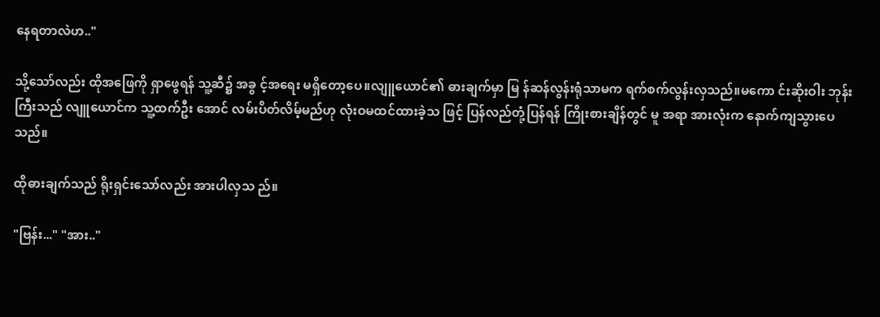နေရတာလဲဟ.."

သို့သော်လည်း ထိုအဖြေကို ရှာဖွေရန် သူ့ဆီ၌ အခွ င့်အရေး မရှိတော့ပေ။လျူယောင်၏ ဓားချက်မှာ မြ န်ဆန်လွန်းရုံသာမက ရက်စက်လွန်းလှသည်။မကော င်းဆိုးဝါး ဘုန်းကြီးသည် လျူယောင်က သူ့ထက်ဦး အောင် လမ်းပိတ်လိမ့်မည်ဟု လုံးဝမထင်ထားခဲ့သ ဖြင့် ပြန်လည်တုံ့ပြန်ရန် ကြိုးစားချိန်တွင် မူ အရာ အားလုံးက နောက်ကျသွားပေသည်။

ထိုဓားချက်သည် ရိုးရှင်းသော်လည်း အားပါလှသ ည်။

"ဗြန်း..." "အား.."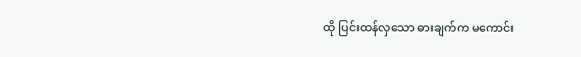ထို ပြင်းထန်လှသော ဓားချက်က မကောင်း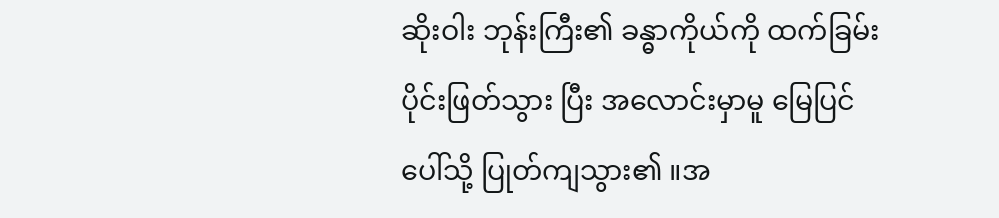ဆိုးဝါး ဘုန်းကြီး၏ ခန္ဓာကိုယ်ကို ထက်ခြမ်း ပိုင်းဖြတ်သွား ပြီး အလောင်းမှာမူ မြေပြင်ပေါ်သို့ ပြုတ်ကျသွား၏ ။အ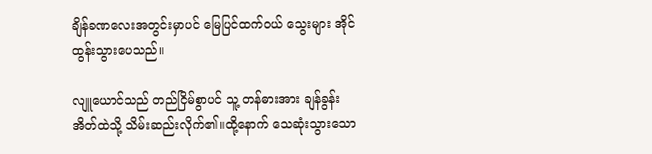ချိန်ခဏလေးအတွင်းမှာပင် မြေပြင်ထက်ဝယ် သွေးများ အိုင်ထွန်းသွားပေသည်။

လျူယောင်သည် တည်ငြိမ်စွာပင် သူ့ တန်ဓားအား ချန်ခွန်းအိတ်ထဲသို့ သိမ်းဆည်းလိုက်၏။ထို့နောက် သေဆုံးသွားသော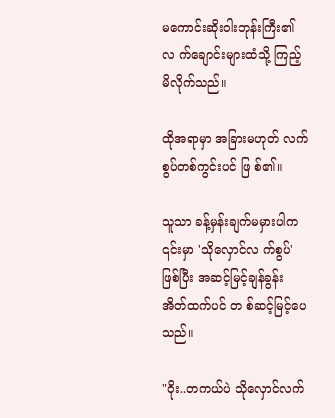မကောင်းဆိုးဝါးဘုန်းကြီး၏ လ က်ချောင်းများထံသို့ ကြည့်မိလိုက်သည်။

ထိုအရာမှာ အခြားမဟုတ် လက်စွပ်တစ်ကွင်းပင် ဖြ စ်၏။

သူသာ ခန့်မှန်းချက်မမှားပါက ၎င်းမှာ 'သိုလှောင်လ က်စွပ်'ဖြစ်ပြီး အဆင့်မြင့်ချန်ခွန်းအိတ်ထက်ပင် တ စ်ဆင့်မြင့်ပေသည်။

"ဝိုး..တကယ်ပဲ သိုလှောင်လက်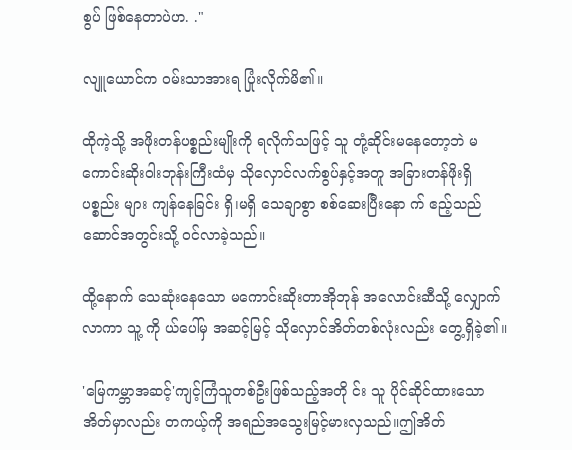စွပ် ဖြစ်နေတာပဲဟ. ."

လျူယောင်က ဝမ်းသာအားရ ပြုံးလိုက်မိ၏။

ထိုကဲ့သို့ အဖိုးတန်ပစ္စည်းမျိုးကို ရလိုက်သဖြင့် သူ တုံ့ဆိုင်းမနေတော့ဘဲ မကောင်းဆိုးဝါးဘုန်းကြီးထံမှ သိုလှောင်လက်စွပ်နှင့်အတူ အခြားတန်ဖိုးရှိပစ္စည်း များ ကျန်နေခြင်း ရှိ၊မရှိ သေချာစွာ စစ်ဆေးပြီးနော က် ဧည့်သည်ဆောင်အတွင်းသို့ ဝင်လာခဲ့သည်။

ထို့နောက် သေဆုံးနေသော မကောင်းဆိုးတာအိုဘုန် အလောင်းဆီသို့ လျှောက်လာကာ သူ့ ကို ယ်ပေါ်မှ အဆင့်မြင့် သိုလှောင်အိတ်တစ်လုံးလည်း တွေ့ရှိခဲ့၏။

'မြေကမ္ဘာအဆင့်'ကျင့်ကြံသူတစ်ဦးဖြစ်သည့်အတို င်း သူ ပိုင်ဆိုင်ထားသော အိတ်မှာလည်း တကယ့်ကို အရည်အသွေးမြင့်မားလှသည်။ဤအိတ်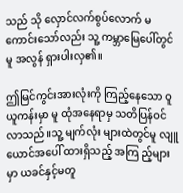သည် သို လှောင်လက်စွပ်လောက် မကောင်းသော်လည်း သူ့ ကမ္ဘာမြေပေါ်တွင်မူ အလွန် ရှားပါးလှ၏။

ဤမြင်ကွင်းအားလုံးကို ကြည့်နေသော ဝူယူကန်းမှာ မူ ထုံအနေရာမှ သတိပြန်ဝင်လာသည်။သူ့ မျက်လုံး များထဲတွင်မူ လျူယောင်အပေါ် ထားရှိသည့် အကြ ည့်များမှာ ယခင်နှင့်မတူ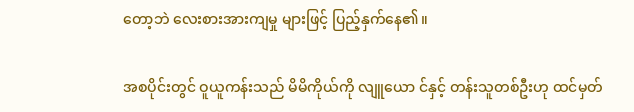တော့ဘဲ လေးစားအားကျမှု များဖြင့် ပြည့်နှက်နေ၏။

အစပိုင်းတွင် ဝူယူကန်းသည် မိမိကိုယ်ကို လျူယော င်နှင့် တန်းသူတစ်ဦးဟု ထင်မှတ်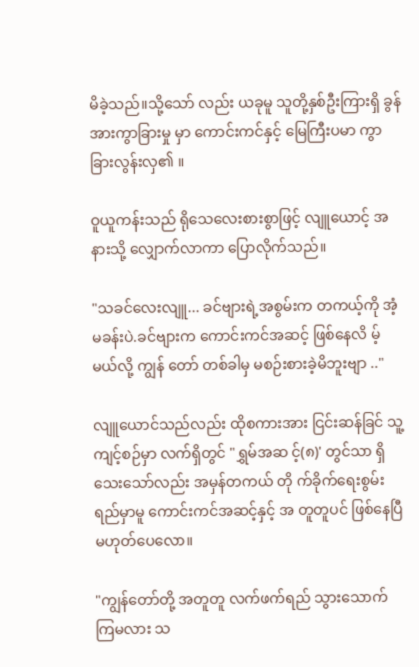မိခဲ့သည်။သို့သော် လည်း ယခုမူ သူတို့နှစ်ဦးကြားရှိ ခွန်အားကွာခြားမှု မှာ ကောင်းကင်နှင့် မြေကြီးပမာ ကွာခြားလွန်းလှ၏ ။

ဝူယူကန်းသည် ရိုသေလေးစားစွာဖြင့် လျူယောင့် အနားသို့ လျှောက်လာကာ ပြောလိုက်သည်။

"သခင်လေးလျူ... ခင်ဗျားရဲ့အစွမ်းက တကယ့်ကို အံ့မခန်းပဲ.ခင်ဗျားက ကောင်းကင်အဆင့် ဖြစ်နေလိ မ့်မယ်လို့ ကျွန် တော် တစ်ခါမှ မစဉ်းစားခဲ့မိဘူးဗျာ .."

လျူယောင်သည်လည်း ထိုစကားအား ငြင်းဆန်ခြင် သူ့ ကျင့်စဉ်မှာ လက်ရှိတွင် "ရွှမ်အဆ င့်(၈)' တွင်သာ ရှိသေးသော်လည်း အမှန်တကယ် တို က်ခိုက်ရေးစွမ်းရည်မှာမူ ကောင်းကင်အဆင့်နှင့် အ တူတူပင် ဖြစ်နေပြီမဟုတ်ပေလော။

"ကျွန်တော်တို့ အတူတူ လက်ဖက်ရည် သွားသောက် ကြမလား သ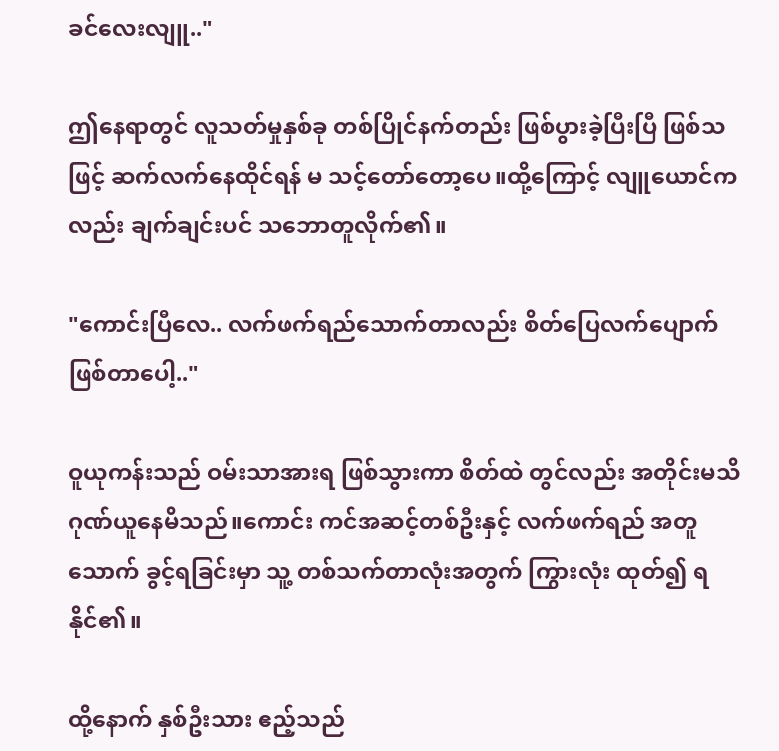ခင်လေးလျူ.."

ဤနေရာတွင် လူသတ်မှုနှစ်ခု တစ်ပြိုင်နက်တည်း ဖြစ်ပွားခဲ့ပြီးပြီ ဖြစ်သဖြင့် ဆက်လက်နေထိုင်ရန် မ သင့်တော်တော့ပေ။ထို့ကြောင့် လျူယောင်ကလည်း ချက်ချင်းပင် သဘောတူလိုက်၏။

"ကောင်းပြီလေ.. လက်ဖက်ရည်သောက်တာလည်း စိတ်ပြေလက်ပျောက် ဖြစ်တာပေါ့.."

ဝူယုကန်းသည် ဝမ်းသာအားရ ဖြစ်သွားကာ စိတ်ထဲ တွင်လည်း အတိုင်းမသိ ဂုဏ်ယူနေမိသည်။ကောင်း ကင်အဆင့်တစ်ဦးနှင့် လက်ဖက်ရည် အတူသောက် ခွင့်ရခြင်းမှာ သူ့ တစ်သက်တာလုံးအတွက် ကြွားလုံး ထုတ်၍ ရနိုင်၏။

ထို့နောက် နှစ်ဦးသား ဧည့်သည်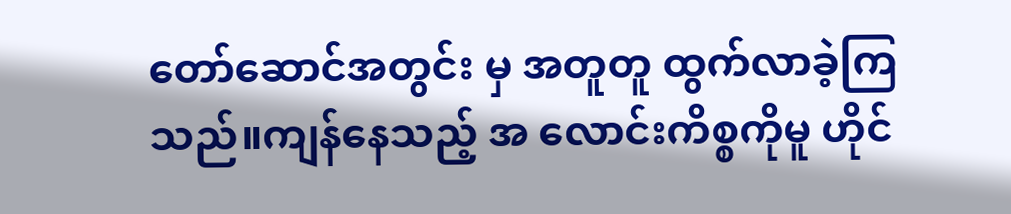တော်ဆောင်အတွင်း မှ အတူတူ ထွက်လာခဲ့ကြသည်။ကျန်နေသည့် အ လောင်းကိစ္စကိုမူ ဟိုင်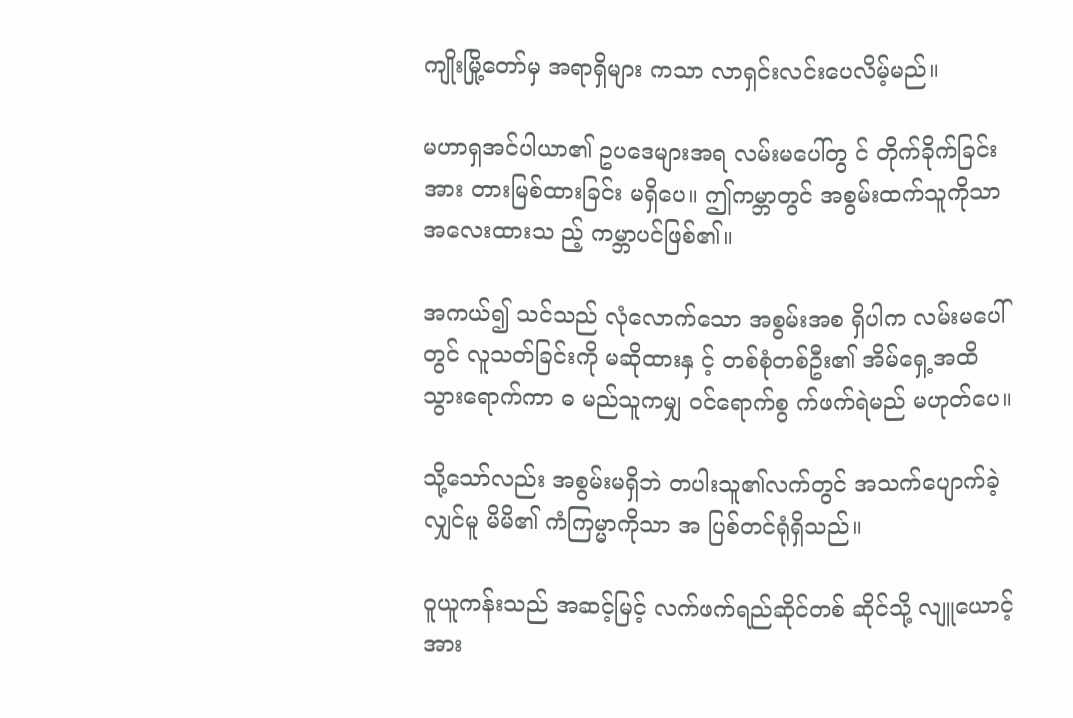ကျိုးမြို့တော်မှ အရာရှိများ ကသာ လာရှင်းလင်းပေလိမ့်မည်။

မဟာရှအင်ပါယာ၏ ဥပဒေများအရ လမ်းမပေါ်တွ င် တိုက်ခိုက်ခြင်းအား တားမြစ်ထားခြင်း မရှိပေ။ ဤကမ္ဘာတွင် အစွမ်းထက်သူကိုသာ အလေးထားသ ည့် ကမ္ဘာပင်ဖြစ်၏။

အကယ်၍ သင်သည် လုံလောက်သော အစွမ်းအစ ရှိပါက လမ်းမပေါ်တွင် လူသတ်ခြင်းကို မဆိုထားနှ င့် တစ်စုံတစ်ဦး၏ အိမ်ရှေ့အထိ သွားရောက်ကာ ဓ မည်သူကမျှ ဝင်ရောက်စွ က်ဖက်ရဲမည် မဟုတ်ပေ။

သို့သော်လည်း အစွမ်းမရှိဘဲ တပါးသူ၏လက်တွင် အသက်ပျောက်ခဲ့လျှင်မူ မိမိ၏ ကံကြမ္မာကိုသာ အ ပြစ်တင်ရုံရှိသည်။

ဝူယူကန်းသည် အဆင့်မြင့် လက်ဖက်ရည်ဆိုင်တစ် ဆိုင်သို့ လျူယောင့်အား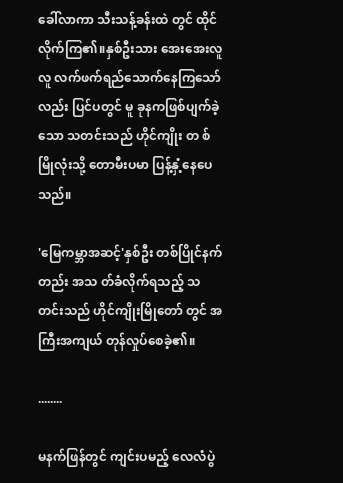ခေါ်လာကာ သီးသန့်ခန်းထဲ တွင် ထိုင်လိုက်ကြ၏။နှစ်ဦးသား အေးအေးလူလူ လက်ဖက်ရည်သောက်နေကြသော်လည်း ပြင်ပတွင် မူ ခုနကဖြစ်ပျက်ခဲ့သော သတင်းသည် ဟိုင်ကျိုး တ စ်မြိုလုံးသို့ တောမီးပမာ ပြန့်နှံ့နေပေသည်။

'မြေကမ္ဘာအဆင့်'နှစ်ဦး တစ်ပြိုင်နက်တည်း အသ တ်ခံလိုက်ရသည့် သတင်းသည် ဟိုင်ကျိုးမြိုတော် တွင် အကြီးအကျယ် တုန်လှုပ်စေခဲ့၏။

........

မနက်ဖြန်တွင် ကျင်းပမည့် လေလံပွဲ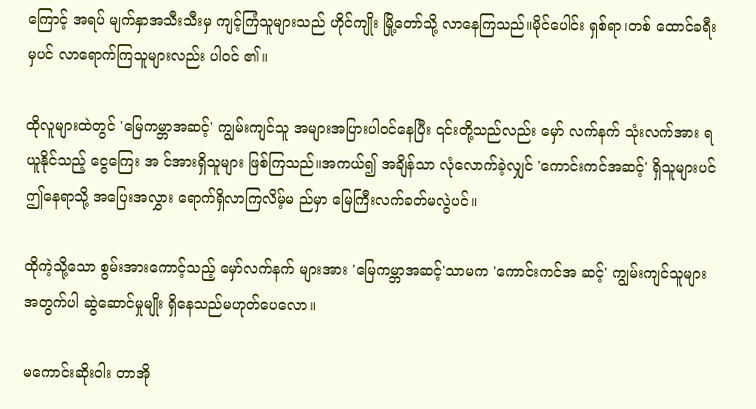ကြောင့် အရပ် မျက်နှာအသီးသီးမှ ကျင့်ကြံသူများသည် ဟိုင်ကျိုး မြို့တော်သို့ လာနေကြသည်။မိုင်ပေါင်း ရှစ်ရာ၊တစ် ထောင်ခရီးမှပင် လာရောက်ကြသူများလည်း ပါဝင် ၏။

ထိုလူများထဲတွင် 'မြေကမ္ဘာအဆင့်' ကျွမ်းကျင်သူ အများအပြားပါဝင်နေပြီး ၎င်းတို့သည်လည်း မှော် လက်နက် သုံးလက်အား ရယူနိုင်သည့် ငွေကြေး အ င်အားရှိသူများ ဖြစ်ကြသည်။အကယ်၍ အချိန်သာ လုံလောက်ခဲ့လျှင် 'ကောင်းကင်အဆင့်' ရှိသူများပင် ဤနေရာသို့ အပြေးအလွှား ရောက်ရှိလာကြလိမ့်မ ည်မှာ မြေကြီးလက်ခတ်မလွဲပင်။

ထိုကဲ့သို့သော စွမ်းအားကောင့်သည့် မှော်လက်နက် များအား 'မြေကမ္ဘာအဆင့်'သာမက 'ကောင်းကင်အ ဆင့်' ကျွမ်းကျင်သူများအတွက်ပါ ဆွဲဆောင်မှုမျိုး ရှိနေသည်မဟုတ်ပေလော။

မကောင်းဆိုးဝါး တာအို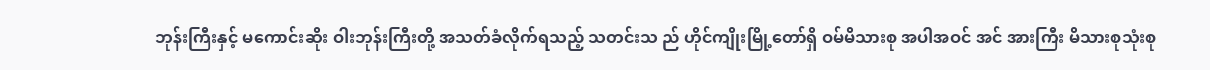ဘုန်းကြီးနှင့် မကောင်းဆိုး ဝါးဘုန်းကြီးတို့ အသတ်ခံလိုက်ရသည့် သတင်းသ ည် ဟိုင်ကျိုးမြို့တော်ရှိ ဝမ်မိသားစု အပါအဝင် အင် အားကြီး မိသားစုသုံးစု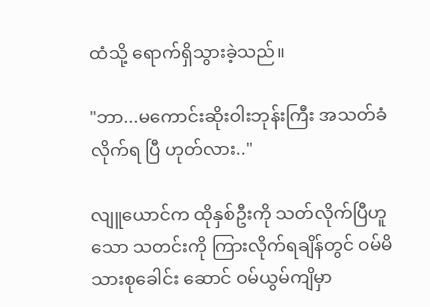ထံသို့ ရောက်ရှိသွားခဲ့သည်။

"ဘာ...မကောင်းဆိုးဝါးဘုန်းကြီး အသတ်ခံလိုက်ရ ပြီ ဟုတ်လား.."

လျူယောင်က ထိုနှစ်ဦးကို သတ်လိုက်ပြီဟူသော သတင်းကို ကြားလိုက်ရချိန်တွင် ဝမ်မိသားစုခေါင်း ဆောင် ဝမ်ယွမ်ကျိမှာ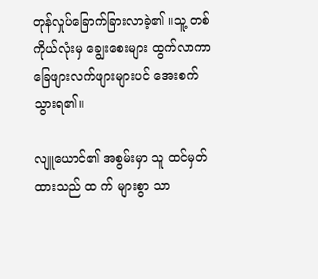တုန်လှုပ်ခြောက်ခြားလာခဲ့၏ ။သူ့ တစ်ကိုယ်လုံးမှ ချွေးစေးများ ထွက်လာကာ ခြေဖျားလက်ဖျားများပင် အေးစက်သွားရ၏။

လျူယောင်၏ အစွမ်းမှာ သူ ထင်မှတ်ထားသည် ထ က် များစွာ သာ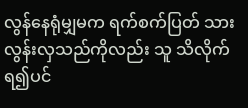လွန်နေရုံမျှမက ရက်စက်ပြတ် သား လွန်းလှသည်ကိုလည်း သူ သိလိုက်ရ၍ပင်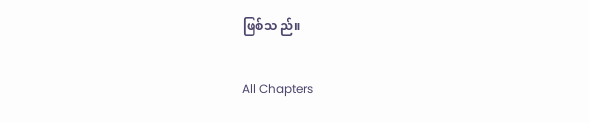ဖြစ်သ ည်။

All Chapters